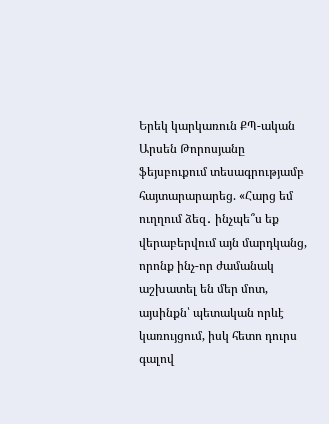Երեկ կարկառուն ՔՊ-ական Արսեն Թորոսյանը ֆեյսբուքում տեսագրությամբ հայտարարարեց. «Հարց եմ ուղղում ձեզ․ ինչպե՞ս եք վերաբերվում այն մարդկանց, որոնք ինչ-որ ժամանակ աշխատել են մեր մոտ, այսինքն՝ պետական որևէ կառույցում, իսկ հետո դուրս գալով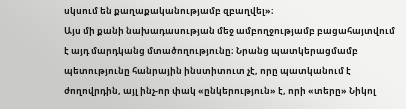սկսում են քաղաքականությամբ զբաղվել»։
Այս մի քանի նախադասության մեջ ամբողջությամբ բացահայտվում է այդ մարդկանց մտածողությունը։ Նրանց պատկերացմամբ պետությունը հանրային ինստիտուտ չէ, որը պատկանում է ժողովրդին, այլ ինչ-որ փակ «ընկերություն» է, որի «տերը» Նիկոլ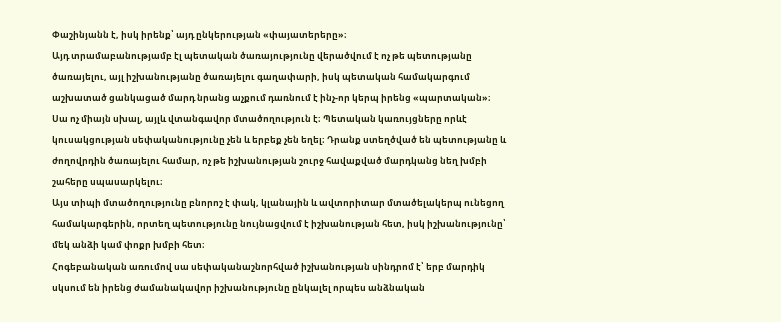Փաշինյանն է, իսկ իրենք՝ այդ ընկերության «փայատերերը»։
Այդ տրամաբանությամբ էլ պետական ծառայությունը վերածվում է ոչ թե պետությանը ծառայելու, այլ իշխանությանը ծառայելու գաղափարի, իսկ պետական համակարգում աշխատած ցանկացած մարդ նրանց աչքում դառնում է ինչ-որ կերպ իրենց «պարտական»։ Սա ոչ միայն սխալ, այլև վտանգավոր մտածողություն է։ Պետական կառույցները որևէ կուսակցության սեփականությունը չեն և երբեք չեն եղել։ Դրանք ստեղծված են պետությանը և ժողովրդին ծառայելու համար, ոչ թե իշխանության շուրջ հավաքված մարդկանց նեղ խմբի շահերը սպասարկելու։
Այս տիպի մտածողությունը բնորոշ է փակ, կլանային և ավտորիտար մտածելակերպ ունեցող համակարգերին, որտեղ պետությունը նույնացվում է իշխանության հետ, իսկ իշխանությունը՝ մեկ անձի կամ փոքր խմբի հետ։
Հոգեբանական առումով սա սեփականաշնորհված իշխանության սինդրոմ է՝ երբ մարդիկ սկսում են իրենց ժամանակավոր իշխանությունը ընկալել որպես անձնական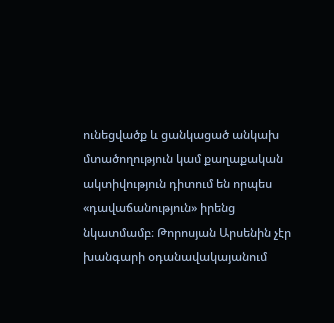ունեցվածք և ցանկացած անկախ մտածողություն կամ քաղաքական ակտիվություն դիտում են որպես «դավաճանություն» իրենց նկատմամբ։ Թորոսյան Արսենին չէր խանգարի օդանավակայանում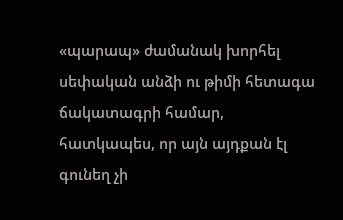«պարապ» ժամանակ խորհել սեփական անձի ու թիմի հետագա ճակատագրի համար, հատկապես, որ այն այդքան էլ գունեղ չի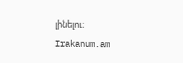լինելու։
Irakanum.am